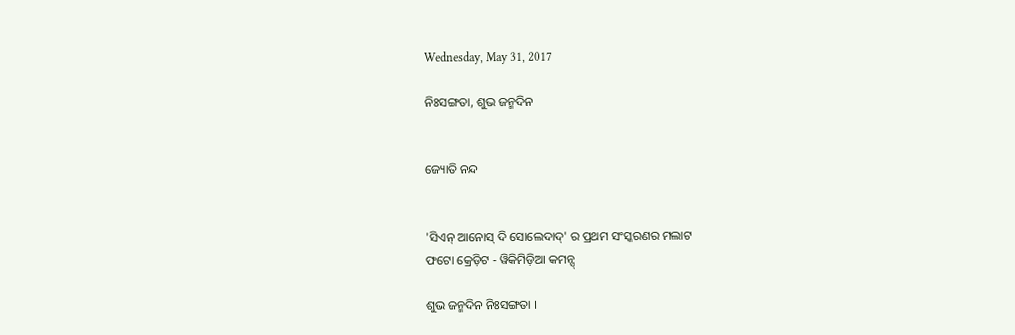Wednesday, May 31, 2017

ନିଃସଙ୍ଗତା, ଶୁଭ ଜନ୍ମଦିନ


ଜ୍ୟୋତି ନନ୍ଦ


'ସିଏନ୍ ଆନୋସ୍ ଦି ସୋଲେଦାଦ୍' ର ପ୍ରଥମ ସଂସ୍କରଣର ମଲାଟ
ଫଟୋ କ୍ରେଡ଼ିଟ - ୱିକିମିଡ଼ିଆ କମନ୍ସ୍

ଶୁଭ ଜନ୍ମଦିନ ନିଃସଙ୍ଗତା ।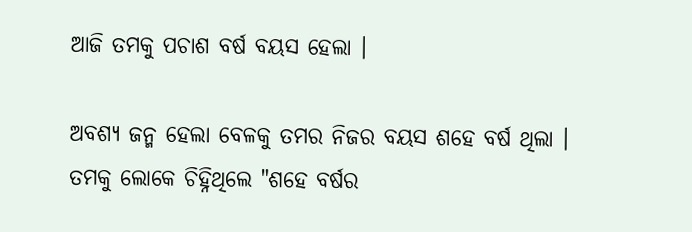ଆଜି ତମକୁ ପଚାଶ ବର୍ଷ ବୟସ ହେଲା ।

ଅବଶ୍ୟ ଜନ୍ମ ହେଲା ବେଳକୁ ତମର ନିଜର ବୟସ ଶହେ ବର୍ଷ ଥିଲା । ତମକୁ ଲୋକେ ଚିହ୍ନିଥିଲେ "ଶହେ ବର୍ଷର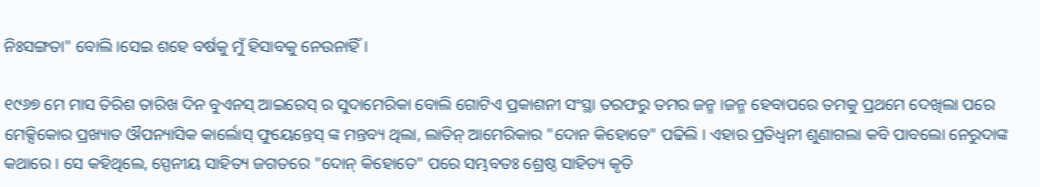ନିଃସଙ୍ଗତା" ବୋଲି ।ସେଇ ଶହେ ବର୍ଷକୁ ମୁଁ ହିସାବକୁ ନେଉନାହିଁ ।

୧୯୬୭ ମେ ମାସ ତିରିଶ ତାରିଖ ଦିନ ବୁଏନସ୍ ଆଇରେସ୍ ର ସୁଦାମେରିକା ବୋଲି ଗୋଟିଏ ପ୍ରକାଶନୀ ସଂସ୍ଥା ତରଫରୁ ତମର ଜନ୍ମ ।ଜନ୍ମ ହେବାପରେ ତମକୁ ପ୍ରଥମେ ଦେଖିଲା ପରେ ମେକ୍ସିକୋର ପ୍ରଖ୍ୟାତ ଔପନ୍ୟାସିକ କାର୍ଲୋସ୍ ଫୁୟେନ୍ତେସ୍ ଙ୍କ ମନ୍ତବ୍ୟ ଥିଲା, ଲାତିନ୍ ଆମେରିକାର "ଦୋନ କିହୋତେ" ପଢିଲି । ଏହାର ପ୍ରତିଧ୍ୱନୀ ଶୁଣାଗଲା କବି ପାବଲୋ ନେରୁଦାଙ୍କ କଥାରେ । ସେ କହିଥିଲେ, ସ୍ପେନୀୟ ସାହିତ୍ୟ ଜଗତରେ "ଦୋନ୍ କିହୋତେ" ପରେ ସମ୍ଭବତଃ ଶ୍ରେଷ୍ଠ ସାହିତ୍ୟ କୃତି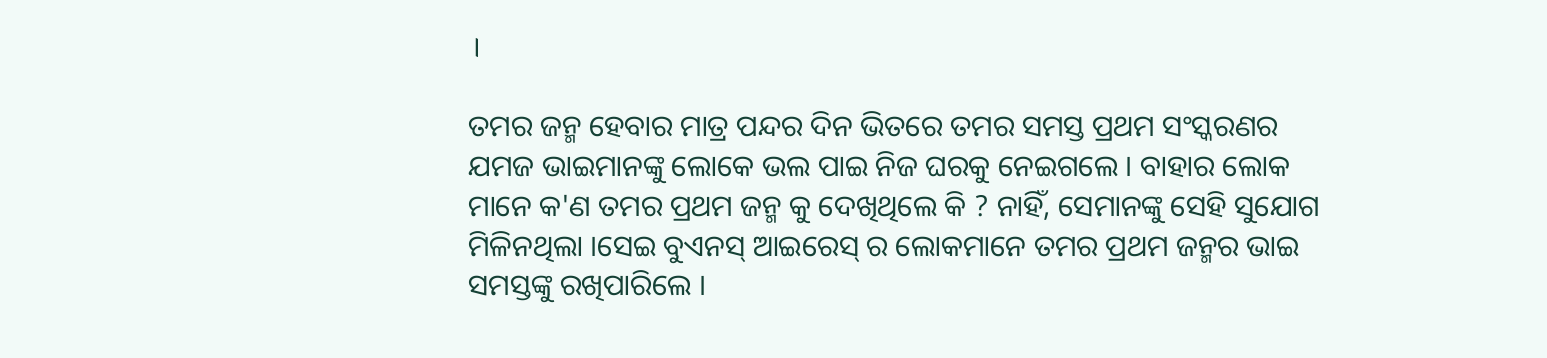।

ତମର ଜନ୍ମ ହେବାର ମାତ୍ର ପନ୍ଦର ଦିନ ଭିତରେ ତମର ସମସ୍ତ ପ୍ରଥମ ସଂସ୍କରଣର ଯମଜ ଭାଇମାନଙ୍କୁ ଲୋକେ ଭଲ ପାଇ ନିଜ ଘରକୁ ନେଇଗଲେ । ବାହାର ଲୋକ ମାନେ କ'ଣ ତମର ପ୍ରଥମ ଜନ୍ମ କୁ ଦେଖିଥିଲେ କି ? ନାହିଁ, ସେମାନଙ୍କୁ ସେହି ସୁଯୋଗ ମିଳିନଥିଲା ।ସେଇ ବୁଏନସ୍ ଆଇରେସ୍ ର ଲୋକମାନେ ତମର ପ୍ରଥମ ଜନ୍ମର ଭାଇ ସମସ୍ତଙ୍କୁ ରଖିପାରିଲେ ।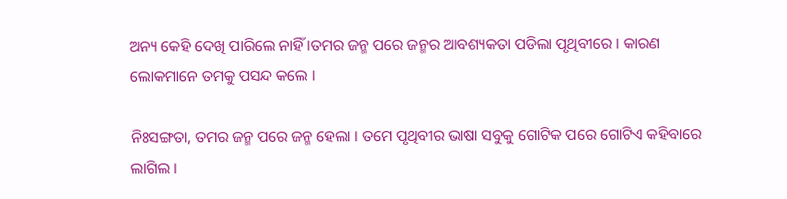ଅନ୍ୟ କେହି ଦେଖି ପାରିଲେ ନାହିଁ ।ତମର ଜନ୍ମ ପରେ ଜନ୍ମର ଆବଶ୍ୟକତା ପଡିଲା ପୃଥିବୀରେ । କାରଣ ଲୋକମାନେ ତମକୁ ପସନ୍ଦ କଲେ ।

ନିଃସଙ୍ଗତା, ତମର ଜନ୍ମ ପରେ ଜନ୍ମ ହେଲା । ତମେ ପୃଥିବୀର ଭାଷା ସବୁକୁ ଗୋଟିକ ପରେ ଗୋଟିଏ କହିବାରେ ଲାଗିଲ ।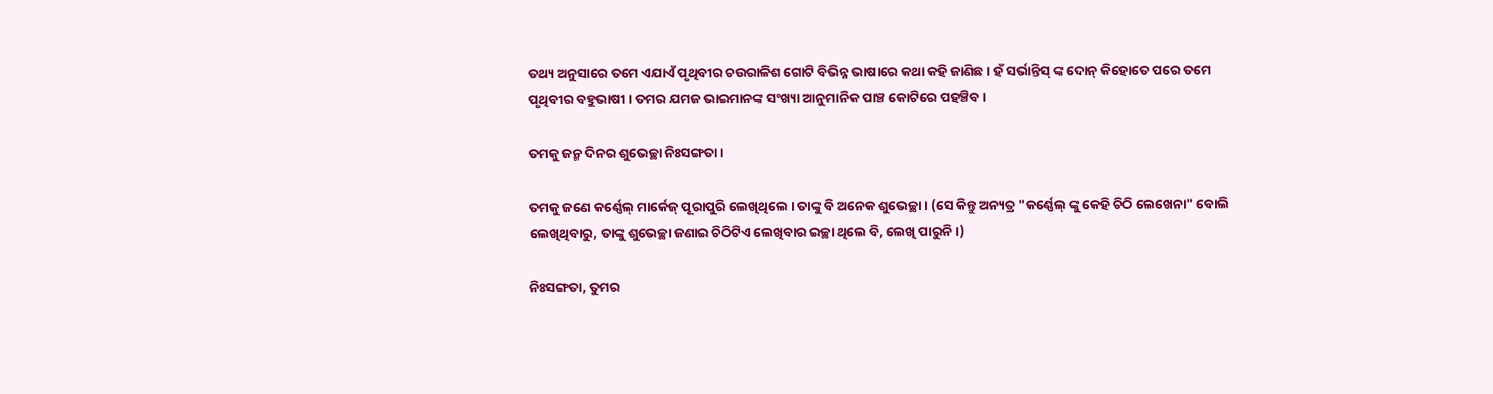ତଥ୍ୟ ଅନୁସାରେ ତମେ ଏଯାଏଁ ପୃଥିବୀର ଚଉରାଳିଶ ଗୋଟି ବିଭିନ୍ନ ଭାଷାରେ କଥା କହି ଜାଣିଛ । ହଁ ସର୍ଭାନ୍ତିସ୍ ଙ୍କ ଦୋନ୍ କିହୋତେ ପରେ ତମେ ପୃଥିବୀର ବହୁଭାଷୀ । ତମର ଯମଜ ଭାଇମାନଙ୍କ ସଂଖ୍ୟା ଆନୁମାନିକ ପାଞ୍ଚ କୋଟିରେ ପହଞ୍ଚିବ ।

ତମକୁ ଜନ୍ମ ଦିନର ଶୁଭେଚ୍ଛା ନିଃସଙ୍ଗତା ।

ତମକୁ ଜଣେ କର୍ଣ୍ଣେଲ୍ ମାର୍କେଜ୍ ପୂରାପୁରି ଲେଖିଥିଲେ । ତାଙ୍କୁ ବି ଅନେକ ଶୁଭେଚ୍ଛା । (ସେ କିନ୍ତୁ ଅନ୍ୟତ୍ର "କର୍ଣ୍ଣେଲ୍ ଙ୍କୁ କେହି ଚିଠି ଲେଖେନା" ବୋଲି ଲେଖିଥିବାରୁ, ତାଙ୍କୁ ଶୁଭେଚ୍ଛା ଜଣାଇ ଚିଠିଟିଏ ଲେଖିବାର ଇଚ୍ଛା ଥିଲେ ବି, ଲେଖି ପାରୁନି ।)

ନିଃସଙ୍ଗତା, ତୁମର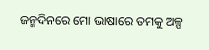ଜନ୍ମଦିନରେ ମୋ ଭାଷାରେ ତମକୁ ଅଳ୍ପ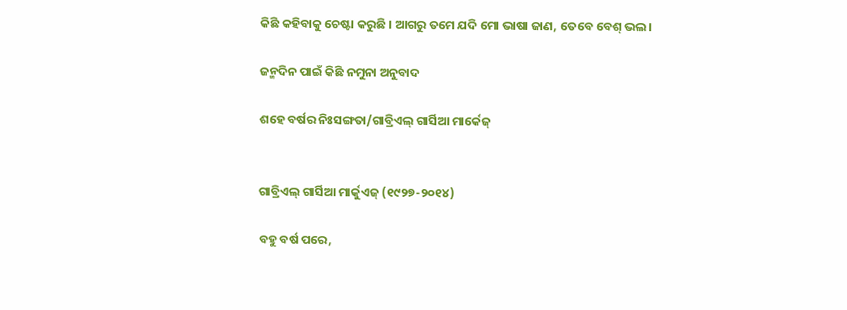କିଛି କହିବାକୁ ଚେଷ୍ଟା କରୁଛି । ଆଗରୁ ତମେ ଯଦି ମୋ ଭାଷା ଜାଣ, ତେବେ ବେଶ୍ ଭଲ।

ଜନ୍ମଦିନ ପାଇଁ କିଛି ନମୁନା ଅନୁବାଦ

ଶହେ ବର୍ଷର ନିଃସଙ୍ଗତା/ଗାବ୍ରିଏଲ୍ ଗାର୍ସିଆ ମାର୍କେଜ୍


ଗାବ୍ରିଏଲ୍ ଗାର୍ସିଆ ମାର୍କୁଏଜ୍ (୧୯୨୭-୨୦୧୪)

ବହୁ ବର୍ଷ ପରେ,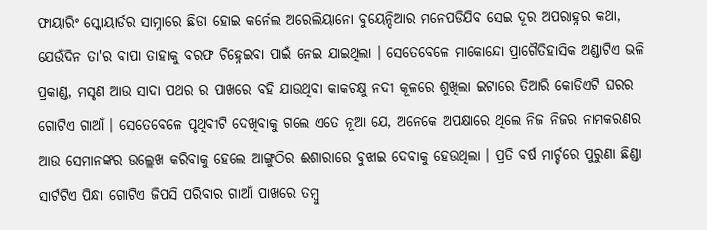ଫାୟାରିଂ ସ୍କୋୟାର୍ଡର ସାମ୍ନାରେ ଛିଡା ହୋଇ କର୍ନେଲ ଅରେଲିୟାନୋ ବୁୟେନ୍ଦିଆର ମନେପଡିଯିବ ସେଇ ଦୂର ଅପରାହ୍ନର କଥା, ଯେଉଁଦିନ ତା'ର ବାପା ତାହାକୁ ବରଫ ଚିହ୍ନେଇବା ପାଇଁ ନେଇ ଯାଇଥିଲା । ସେତେବେଳେ ମାକୋନ୍ଦୋ ପ୍ରାଗୈତିହାସିକ ଅଣ୍ଡାଟିଏ ଭଳି ପ୍ରକାଣ୍ଡ, ମସୃଣ ଆଉ ସାଦା ପଥର ର ପାଖରେ ବହି ଯାଉଥିବା କାକଚକ୍ଷୁ ନଦୀ କୂଳରେ ଶୁଖିଲା ଇଟାରେ ତିଆରି କୋଡିଏଟି ଘରର ଗୋଟିଏ ଗାଆଁ । ସେତେବେଳେ ପୃଥିବୀଟି ଦେଖିବାକୁ ଗଲେ ଏତେ ନୂଆ ଯେ, ଅନେକେ ଅପକ୍ଷାରେ ଥିଲେ ନିଜ ନିଜର ନାମକରଣର ଆଉ ସେମାନଙ୍କର ଉଲ୍ଲେଖ କରିବାକୁ ହେଲେ ଆଙ୍ଗୁଠିର ଈଶାରାରେ ବୁଝାଇ ଦେବାକୁ ହେଉଥିଲା । ପ୍ରତି ବର୍ଷ ମାର୍ଚ୍ଚରେ ପୁରୁଣା ଛିଣ୍ଡା ସାର୍ଟଟିଏ ପିନ୍ଧା ଗୋଟିଏ ଜିପସି ପରିବାର ଗାଆଁ ପାଖରେ ତମ୍ବୁ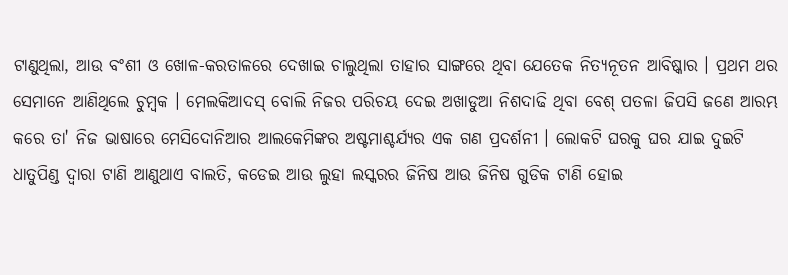ଟାଣୁଥିଲା, ଆଉ ବଂଶୀ ଓ ଖୋଳ-କରତାଳରେ ଦେଖାଇ ଚାଲୁଥିଲା ତାହାର ସାଙ୍ଗରେ ଥିବା ଯେତେକ ନିତ୍ୟନୂତନ ଆବିଷ୍କାର । ପ୍ରଥମ ଥର ସେମାନେ ଆଣିଥିଲେ ଚୁମ୍ବକ । ମେଲକିଆଦସ୍ ବୋଲି ନିଜର ପରିଚୟ ଦେଇ ଅଖାଡୁଆ ନିଶଦାଢି ଥିବା ବେଶ୍ ପତଳା ଜିପସି ଜଣେ ଆରମ୍ଭ କରେ ତା' ନିଜ ଭାଷାରେ ମେସିଦୋନିଆର ଆଲକେମିଙ୍କର ଅଷ୍ଟମାଶ୍ଚର୍ଯ୍ୟର ଏକ ଗଣ ପ୍ରଦର୍ଶନୀ । ଲୋକଟି ଘରକୁ ଘର ଯାଇ ଦୁଇଟି ଧାତୁପିଣ୍ଡ ଦ୍ୱାରା ଟାଣି ଆଣୁଥାଏ ବାଲତି, କଡେଇ ଆଉ ଲୁହା ଲସ୍କରର ଜିନିଷ ଆଉ ଜିନିଷ ଗୁଡିକ ଟାଣି ହୋଇ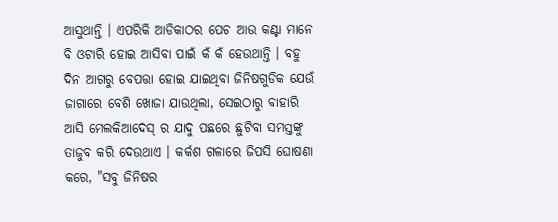ଆସୁଥାନ୍ତି । ଏପରିକି ଆଡିକାଠର ପେଚ ଆଉ କଣ୍ଟା ମାନେ ବି ଓଟାରି ହୋଇ ଆସିବା ପାଇଁ କଁ କଁ ହେଉଥାନ୍ତି । ବହୁ ଦିନ ଆଗରୁ ବେପତ୍ତା ହୋଇ ଯାଇଥିବା ଜିନିଷଗୁଡିକ ଯେଉଁ ଜାଗାରେ ବେଶି ଖୋଜା ଯାଉଥିଲା, ସେଇଠାରୁ ବାହାରି ଆସି ମେଲକିଆଦେସ୍ ର ଯାଦୁ ପଛରେ ଛୁଟିବା ସମସ୍ତଙ୍କୁ ତାଜୁବ କରି ଦେଉଥାଏ । କର୍କଶ ଗଳାରେ ଜିପସି ଘୋଷଣା କରେ, "ସବୁ ଜିନିଷର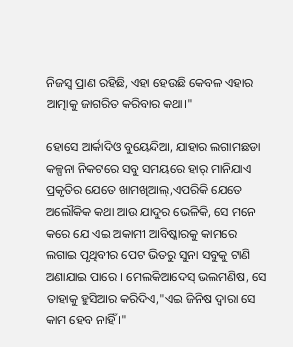ନିଜସ୍ୱ ପ୍ରାଣ ରହିଛି, ଏହା ହେଉଛି କେବଳ ଏହାର ଆତ୍ମାକୁ ଜାଗରିତ କରିବାର କଥା।"

ହୋସେ ଆର୍କାଦିଓ ବୁୟେନ୍ଦିଆ, ଯାହାର ଲଗାମଛଡା କଳ୍ପନା ନିକଟରେ ସବୁ ସମୟରେ ହାର୍ ମାନିଯାଏ ପ୍ରକୃତିର ଯେତେ ଖାମଖିଆଲ୍,ଏପରିକି ଯେତେ ଅଲୌକିକ କଥା ଆଉ ଯାଦୁର ଭେଳିକି, ସେ ମନେ କରେ ଯେ ଏଇ ଅକାମୀ ଆବିଷ୍କାରକୁ କାମରେ ଲଗାଇ ପୃଥିବୀର ପେଟ ଭିତରୁ ସୁନା ସବୁକୁ ଟାଣି ଅଣାଯାଇ ପାରେ । ମେଲକିଆଦେସ୍ ଭଲମଣିଷ, ସେ ତାହାକୁ ହୁସିଆର କରିଦିଏ,"ଏଇ ଜିନିଷ ଦ୍ୱାରା ସେ କାମ ହେବ ନାହିଁ ।"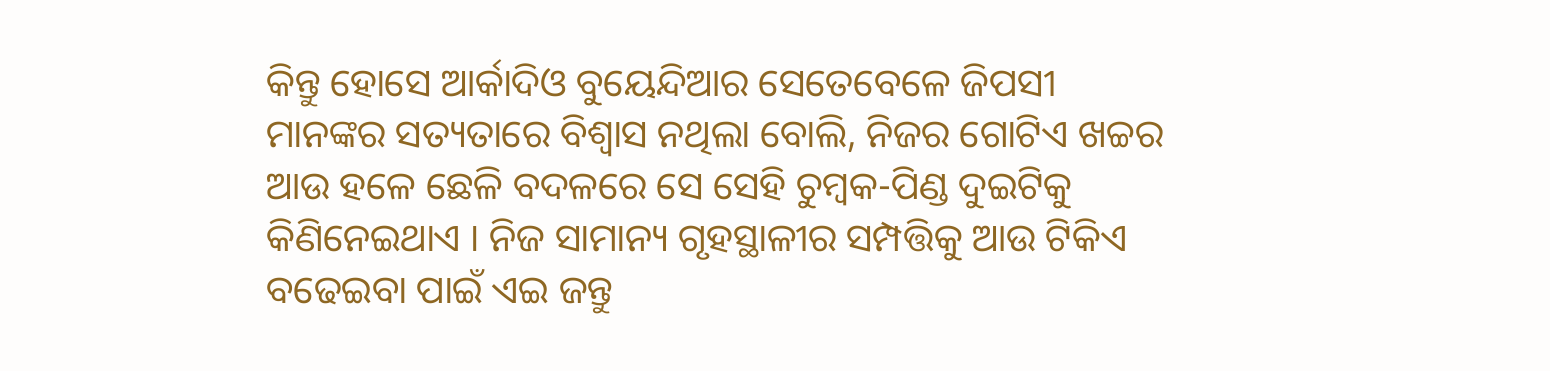କିନ୍ତୁ ହୋସେ ଆର୍କାଦିଓ ବୁୟେନ୍ଦିଆର ସେତେବେଳେ ଜିପସୀ ମାନଙ୍କର ସତ୍ୟତାରେ ବିଶ୍ୱାସ ନଥିଲା ବୋଲି, ନିଜର ଗୋଟିଏ ଖଚ୍ଚର ଆଉ ହଳେ ଛେଳି ବଦଳରେ ସେ ସେହି ଚୁମ୍ବକ-ପିଣ୍ଡ ଦୁଇଟିକୁ କିଣିନେଇଥାଏ । ନିଜ ସାମାନ୍ୟ ଗୃହସ୍ଥାଳୀର ସମ୍ପତ୍ତିକୁ ଆଉ ଟିକିଏ ବଢେଇବା ପାଇଁ ଏଇ ଜନ୍ତୁ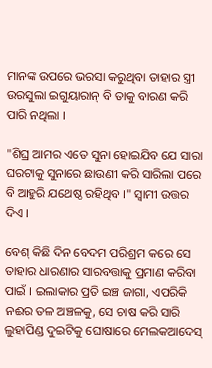ମାନଙ୍କ ଉପରେ ଭରସା କରୁଥିବା ତାହାର ସ୍ତ୍ରୀ ଉରସୁଲା ଇଗୁୟାରାନ୍ ବି ତାକୁ ବାରଣ କରି ପାରି ନଥିଲା ।

"ଶିଘ୍ର ଆମର ଏତେ ସୁନା ହୋଇଯିବ ଯେ ସାରା ଘରଟାକୁ ସୁନାରେ ଛାଉଣୀ କରି ସାରିଲା ପରେ ବି ଆହୁରି ଯଥେଷ୍ଠ ରହିଥିବ ।" ସ୍ୱାମୀ ଉତ୍ତର ଦିଏ ।

ବେଶ୍ କିଛି ଦିନ ବେଦମ ପରିଶ୍ରମ କରେ ସେ ତାହାର ଧାରଣାର ସାରବତ୍ତାକୁ ପ୍ରମାଣ କରିବା ପାଇଁ । ଇଲାକାର ପ୍ରତି ଇଞ୍ଚ ଜାଗା, ଏପରିକି ନଈର ତଳ ଅଞ୍ଚଳକୁ, ସେ ଚାଷ କରି ସାରି ଲୁହାପିଣ୍ଡ ଦୁଇଟିକୁ ଘୋଷାରେ ମେଲକଆଦେସ୍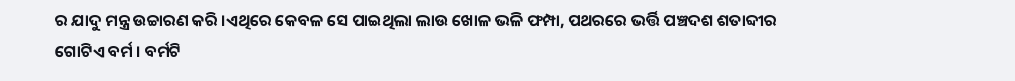ର ଯାଦୁ ମନ୍ତ୍ର ଉଚ୍ଚାରଣ କରି ।ଏଥିରେ କେବଳ ସେ ପାଇଥିଲା ଲାଉ ଖୋଳ ଭଳି ଫମ୍ପା, ପଥରରେ ଭର୍ତ୍ତି ପଞ୍ଚଦଶ ଶତାବ୍ଦୀର ଗୋଟିଏ ବର୍ମ । ବର୍ମଟି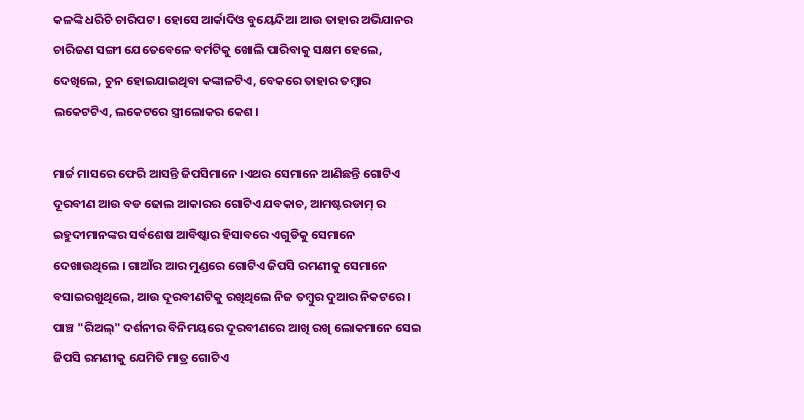କଳଙ୍କି ଧରିଚି ଚାରିପଟ । ହୋସେ ଆର୍କାଦିଓ ବୁୟେନ୍ଦିଆ ଆଉ ତାହାର ଅଭିଯାନର ଚାରିଜଣ ସଙ୍ଗୀ ଯେତେବେଳେ ବର୍ମଟିକୁ ଖୋଲି ପାରିବାକୁ ସକ୍ଷମ ହେଲେ, ଦେଖିଲେ, ଚୁନ ହୋଇଯାଇଥିବା କଙ୍କାଳଟିଏ, ବେକରେ ତାହାର ତମ୍ବାର ଲକେଟଟିଏ, ଲକେଟରେ ସ୍ତ୍ରୀଲୋକର କେଶ ।

ମାର୍ଚ୍ଚ ମାସରେ ଫେରି ଆସନ୍ତି ଜିପସିମାନେ ।ଏଥର ସେମାନେ ଆଣିଛନ୍ତି ଗୋଟିଏ ଦୂରବୀଣ ଆଉ ବଡ ଢୋଲ ଆକାରର ଗୋଟିଏ ଯବକାଚ, ଆମଷ୍ଟରଡାମ୍ ର ଇହୁଦୀମାନଙ୍କର ସର୍ବଶେଷ ଆବିଷ୍କାର ହିସାବରେ ଏଗୁଡିକୁ ସେମାନେ ଦେଖାଉଥିଲେ । ଗାଆଁର ଆର ମୁଣ୍ଡରେ ଗୋଟିଏ ଜିପସି ରମଣୀକୁ ସେମାନେ ବସାଇରଖୁଥିଲେ, ଆଉ ଦୂରବୀଣଟିକୁ ରଖିଥିଲେ ନିଜ ତମ୍ବୁର ଦୁଆର ନିକଟରେ । ପାଞ୍ଚ "ରିଅଲ୍" ଦର୍ଶନୀର ବିନିମୟରେ ଦୂରବୀଣରେ ଆଖି ରଖି ଲୋକମାନେ ସେଇ ଜିପସି ରମଣୀକୁ ଯେମିତି ମାତ୍ର ଗୋଟିଏ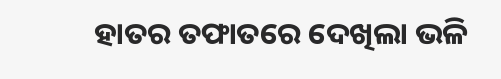ହାତର ତଫାତରେ ଦେଖିଲା ଭଳି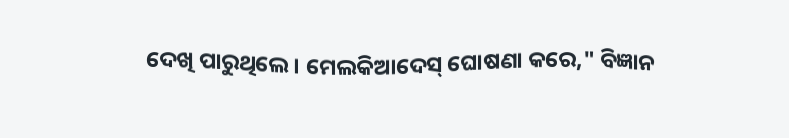ଦେଖି ପାରୁଥିଲେ । ମେଲକିଆଦେସ୍ ଘୋଷଣା କରେ," ବିଜ୍ଞାନ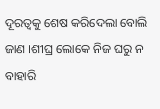ଦୂରତ୍ୱକୁ ଶେଷ କରିଦେଲା ବୋଲି ଜାଣ ।ଶୀଘ୍ର ଲୋକେ ନିଜ ଘରୁ ନ ବାହାରି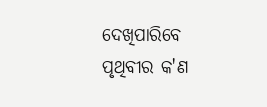ଦେଖିପାରିବେ ପୃଥିବୀର କ'ଣ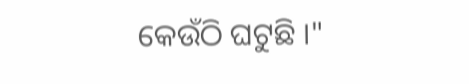କେଉଁଠି ଘଟୁଛି ।"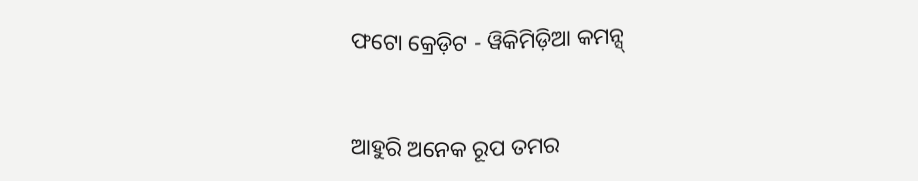ଫଟୋ କ୍ରେଡ଼ିଟ - ୱିକିମିଡ଼ିଆ କମନ୍ସ୍


ଆହୁରି ଅନେକ ରୂପ ତମର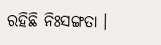ରହିଛି ନିଃସଙ୍ଗତା ।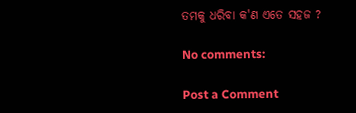ତମକୁ ଧରିବା କ'ଣ ଏତେ ସହଜ ?

No comments:

Post a Comment